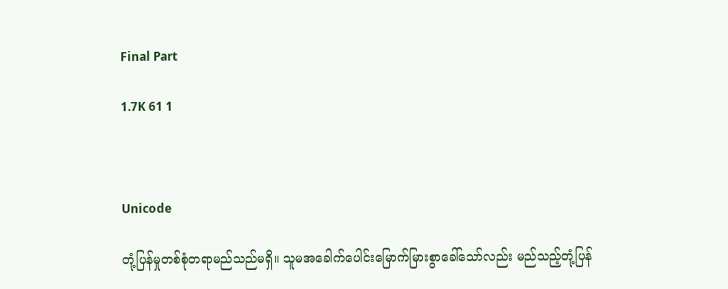Final Part

1.7K 61 1



Unicode

တုံ့ပြန်မှုတစ်စုံတရာမည်သည်မရှိ။ သူမအခေါက်ပေါင်းမြောက်မြားစွာခေါ်သော်လည်း မည်သည့်တုံ့ပြန်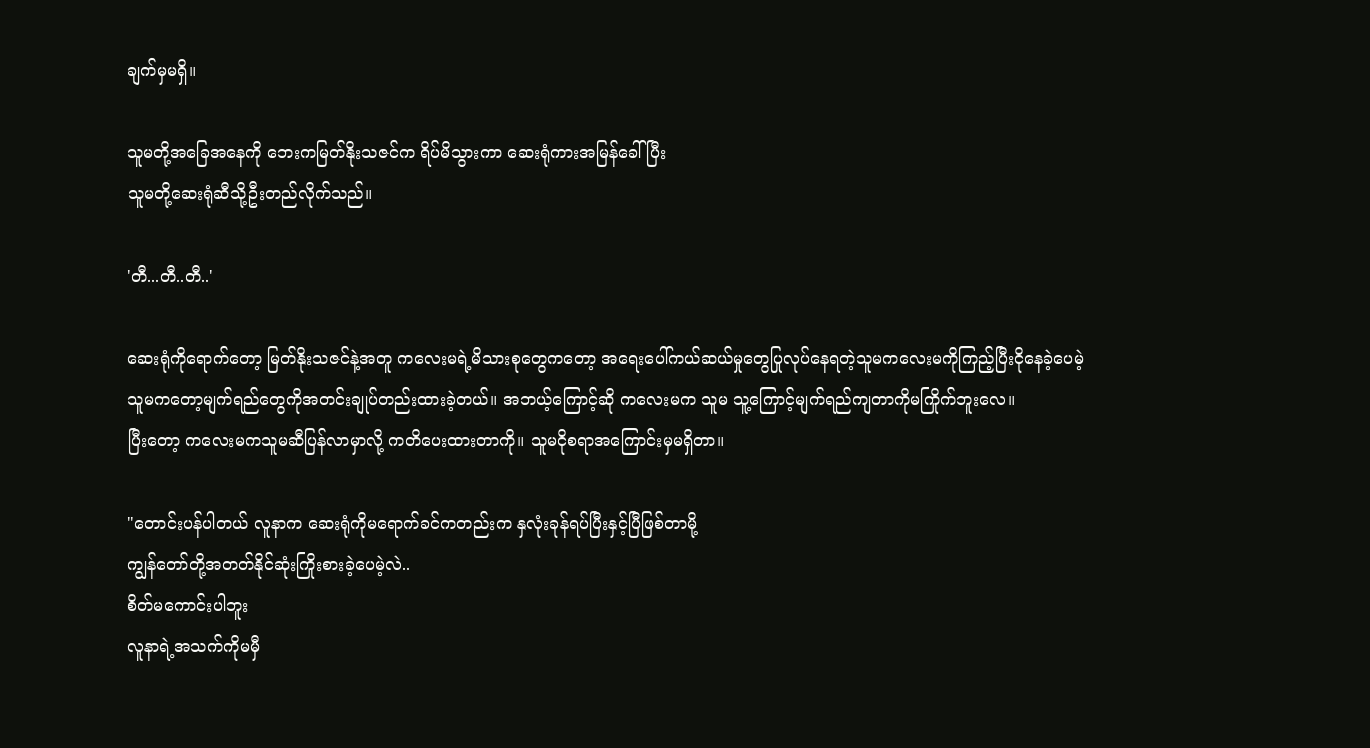ချက်မှမရှိ။

သူမတို့အခြေအနေကို ဘေးကမြတ်နိုးသဇင်က ရိပ်မိသွားကာ ဆေးရုံကားအမြန်ခေါ်ပြီး
သူမတို့ဆေးရုံဆီသို့ဦးတည်လိုက်သည်။

'တီ...တီ..တီ..'

ဆေးရုံကိုရောက်တော့ မြတ်နိုးသဇင်နဲ့အတူ ကလေးမရဲ့မိသားစုတွေကတော့ အရေးပေါ်ကယ်ဆယ်မှုတွေပြုလုပ်နေရတဲ့သူမကလေးမကိုကြည့်ပြီးငိုနေခဲ့ပေမဲ့
သူမကတော့မျက်ရည်တွေကိုအတင်းချုပ်တည်းထားခဲ့တယ်။ အဘယ့်ကြောင့်ဆို ကလေးမက သူမ သူ့ကြောင့်မျက်ရည်ကျတာကိုမကြိုက်ဘူးလေ။
ပြီးတော့ ကလေးမကသူမဆီပြန်လာမှာလို့ ကတိပေးထားတာကို။ သူမငိုစရာအကြောင်းမှမရှိတာ။

"တောင်းပန်ပါတယ် လူနာက ဆေးရုံကိုမရောက်ခင်ကတည်းက နှလုံးခုန်ရပ်ပြီးနှင့်ပြီဖြစ်တာမို့
ကျွန်တော်တို့အတတ်နိုင်ဆုံးကြိုးစားခဲ့ပေမဲ့လဲ..
စိတ်မကောင်းပါဘူး
လူနာရဲ့အသက်ကိုမမှီ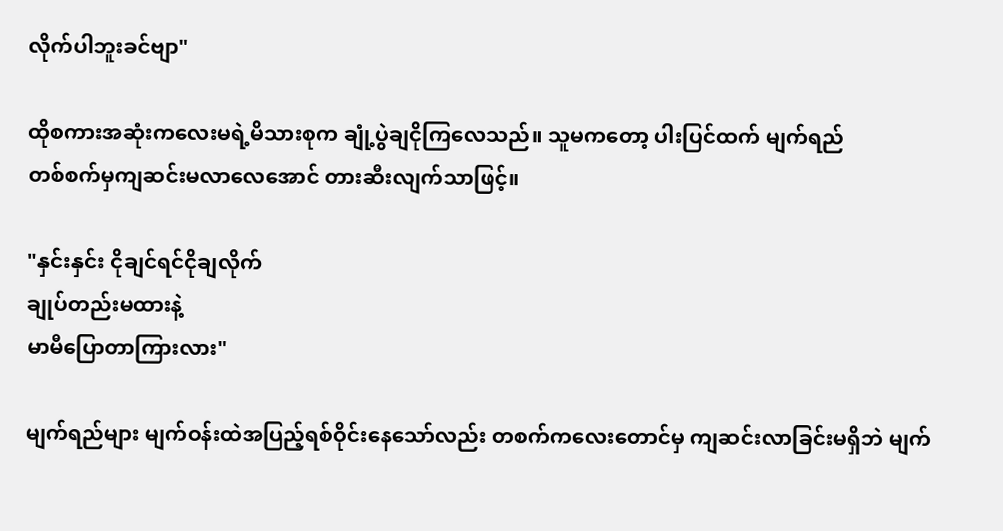လိုက်ပါဘူးခင်ဗျာ"

ထိုစကားအဆုံးကလေးမရဲ့မိသားစုက ချုံ့ပွဲချငိုကြလေသည်။ သူမကတော့ ပါးပြင်ထက် မျက်ရည်
တစ်စက်မှကျဆင်းမလာလေအောင် တားဆီးလျက်သာဖြင့်။

"နှင်းနှင်း ငိုချင်ရင်ငိုချလိုက်
ချုပ်တည်းမထားနဲ့
မာမီပြောတာကြားလား"

မျက်ရည်များ မျက်ဝန်းထဲအပြည့်ရစ်ဝိုင်းနေသော်လည်း တစက်ကလေးတောင်မှ ကျဆင်းလာခြင်းမရှိဘဲ မျက်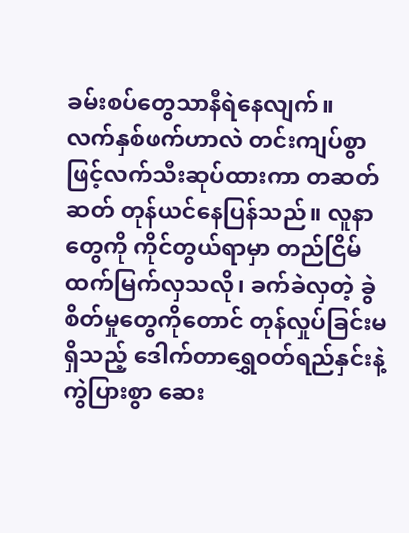ခမ်းစပ်တွေသာနီရဲနေလျက်။
လက်နှစ်ဖက်ဟာလဲ တင်းကျပ်စွာဖြင့်လက်သီးဆုပ်ထားကာ တဆတ်ဆတ် တုန်ယင်နေပြန်သည်။ လူနာတွေကို ကိုင်တွယ်ရာမှာ တည်ငြိမ်ထက်မြက်လှသလို၊ ခက်ခဲလှတဲ့ ခွဲစိတ်မှုတွေကိုတောင် တုန်လှုပ်ခြင်းမရှိသည့် ဒေါက်တာရွှေဝတ်ရည်နှင်းနဲ့ကွဲပြားစွာ ဆေး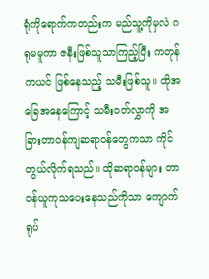ရုံကိုရောက်ကတည်းက မည်သူ့ကိုမှလဲ ဂရုမမူကာ ဇနီးဖြစ်သူသာကြည့်ပြီး ကတုန်ကယင် ဖြစ်နေသည့် သမီးဖြစ်သူ။ ထိုအခြေအနေကြောင့် သမီးဝတ်လွှာကို အခြားတာဝန်ကျဆရာဝန်တွေကသာ ကိုင်တွယ်လိုက်ရသည်။ ထိုဆရာဝန်များ တာဝန်ယူကုသပေးနေသည်ကိုသာ ကျောက်ရုပ်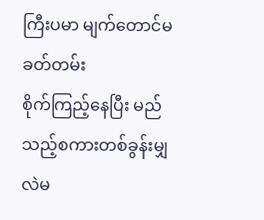ကြီးပမာ မျက်တောင်မခတ်တမ်း
စိုက်ကြည့်နေပြီး မည်သည့်စကားတစ်ခွန်းမျှလဲမ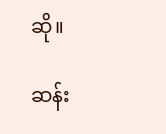ဆို။

ဆန်း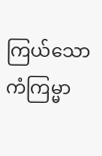ကြယ်သော ကံကြမ္မာ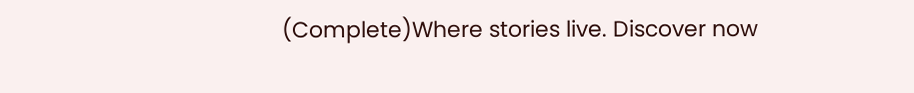(Complete)Where stories live. Discover now